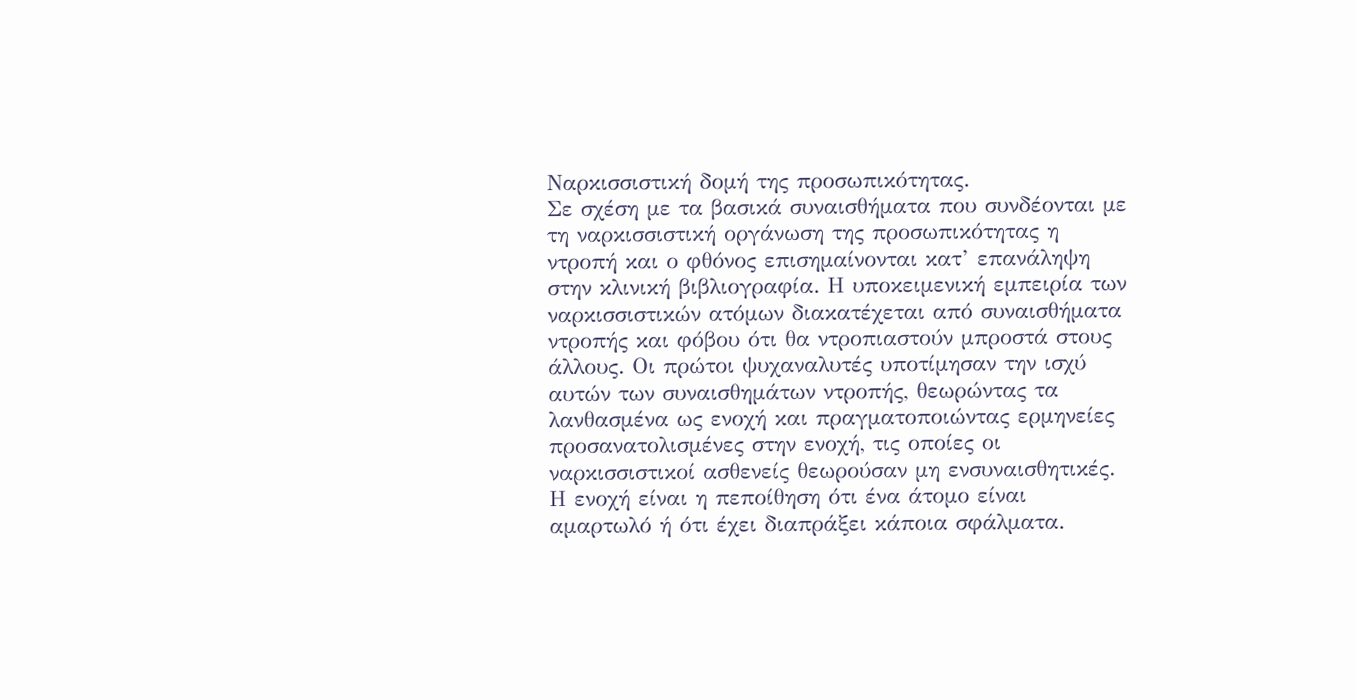Ναρκισσιστική δομή της προσωπικότητας.
Σε σχέση με τα βασικά συναισθήματα που συνδέονται με τη ναρκισσιστική οργάνωση της προσωπικότητας η ντροπή και ο φθόνος επισημαίνονται κατ’ επανάληψη στην κλινική βιβλιογραφία. Η υποκειμενική εμπειρία των ναρκισσιστικών ατόμων διακατέχεται από συναισθήματα ντροπής και φόβου ότι θα ντροπιαστούν μπροστά στους άλλους. Οι πρώτοι ψυχαναλυτές υποτίμησαν την ισχύ αυτών των συναισθημάτων ντροπής, θεωρώντας τα λανθασμένα ως ενοχή και πραγματοποιώντας ερμηνείες προσανατολισμένες στην ενοχή, τις οποίες οι ναρκισσιστικοί ασθενείς θεωρούσαν μη ενσυναισθητικές. Η ενοχή είναι η πεποίθηση ότι ένα άτομο είναι αμαρτωλό ή ότι έχει διαπράξει κάποια σφάλματα.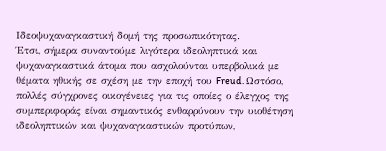Ιδεοψυχαναγκαστική δομή της προσωπικότητας.
Έτσι, σήμερα συναντούμε λιγότερα ιδεοληπτικά και ψυχαναγκαστικά άτομα που ασχολούνται υπερβολικά με θέματα ηθικής σε σχέση με την εποχή του Freud. Ωστόσο, πολλές σύγχρονες οικογένειες για τις οποίες ο έλεγχος της συμπεριφοράς είναι σημαντικός ενθαρρύνουν την υιοθέτηση ιδεοληπτικών και ψυχαναγκαστικών προτύπων,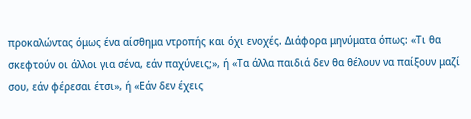προκαλώντας όμως ένα αίσθημα ντροπής και όχι ενοχές. Διάφορα μηνύματα όπως: «Τι θα σκεφτούν οι άλλοι για σένα, εάν παχύνεις;», ή «Τα άλλα παιδιά δεν θα θέλουν να παίξουν μαζί σου, εάν φέρεσαι έτσι», ή «Εάν δεν έχεις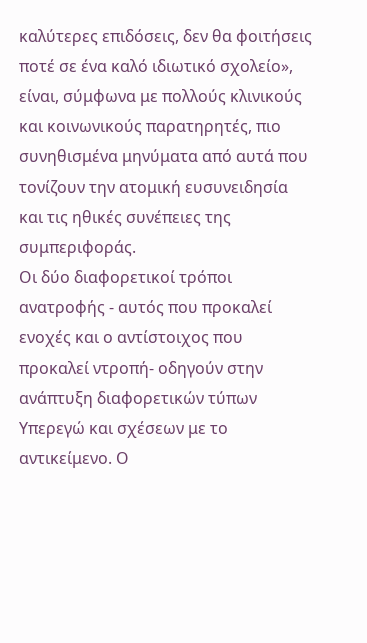καλύτερες επιδόσεις, δεν θα φοιτήσεις ποτέ σε ένα καλό ιδιωτικό σχολείο», είναι, σύμφωνα με πολλούς κλινικούς και κοινωνικούς παρατηρητές, πιο συνηθισμένα μηνύματα από αυτά που τονίζουν την ατομική ευσυνειδησία και τις ηθικές συνέπειες της συμπεριφοράς.
Οι δύο διαφορετικοί τρόποι ανατροφής - αυτός που προκαλεί ενοχές και ο αντίστοιχος που προκαλεί ντροπή- οδηγούν στην ανάπτυξη διαφορετικών τύπων Υπερεγώ και σχέσεων με το αντικείμενο. Ο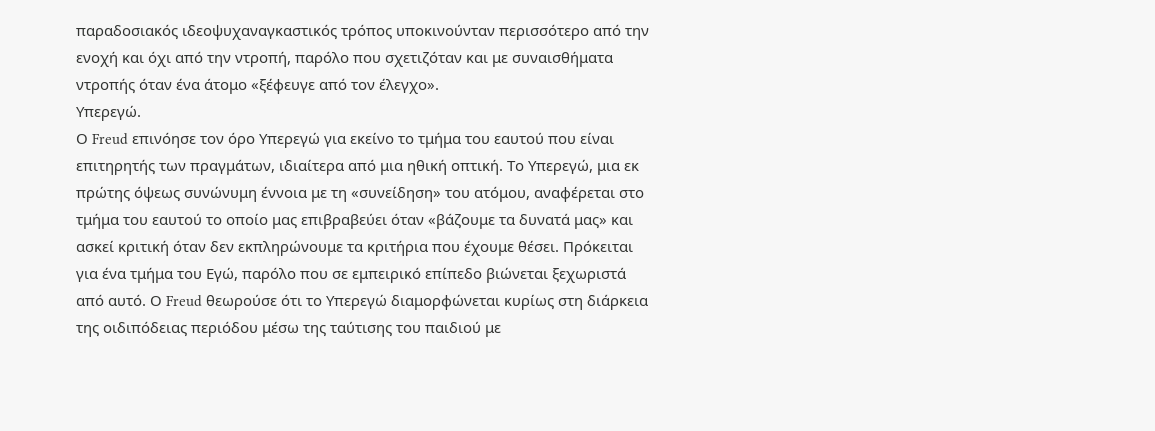παραδοσιακός ιδεοψυχαναγκαστικός τρόπος υποκινούνταν περισσότερο από την ενοχή και όχι από την ντροπή, παρόλο που σχετιζόταν και με συναισθήματα ντροπής όταν ένα άτομο «ξέφευγε από τον έλεγχο».
Υπερεγώ.
Ο Freud επινόησε τον όρο Υπερεγώ για εκείνο το τμήμα του εαυτού που είναι επιτηρητής των πραγμάτων, ιδιαίτερα από μια ηθική οπτική. Το Υπερεγώ, μια εκ πρώτης όψεως συνώνυμη έννοια με τη «συνείδηση» του ατόμου, αναφέρεται στο τμήμα του εαυτού το οποίο μας επιβραβεύει όταν «βάζουμε τα δυνατά μας» και ασκεί κριτική όταν δεν εκπληρώνουμε τα κριτήρια που έχουμε θέσει. Πρόκειται για ένα τμήμα του Εγώ, παρόλο που σε εμπειρικό επίπεδο βιώνεται ξεχωριστά από αυτό. Ο Freud θεωρούσε ότι το Υπερεγώ διαμορφώνεται κυρίως στη διάρκεια της οιδιπόδειας περιόδου μέσω της ταύτισης του παιδιού με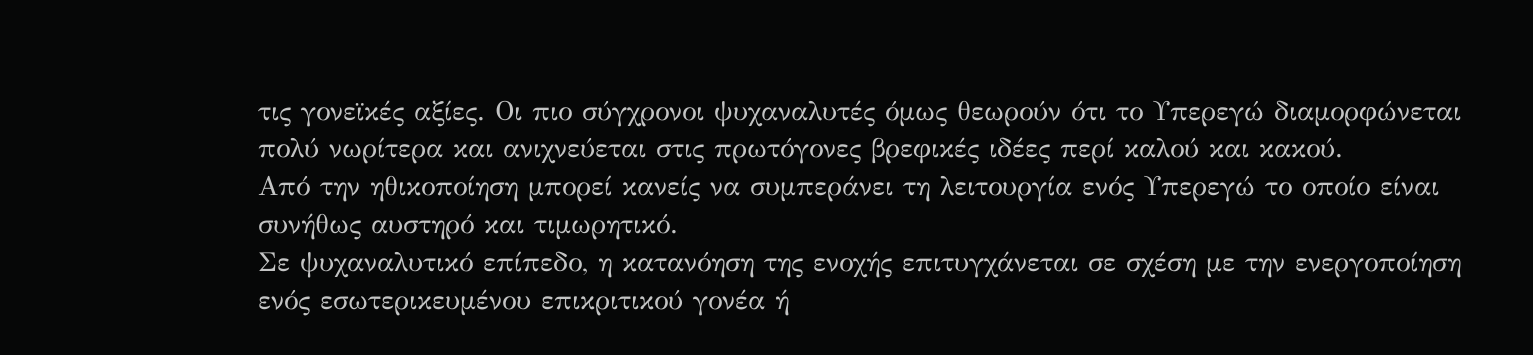τις γονεϊκές αξίες. Οι πιο σύγχρονοι ψυχαναλυτές όμως θεωρούν ότι το Υπερεγώ διαμορφώνεται πολύ νωρίτερα και ανιχνεύεται στις πρωτόγονες βρεφικές ιδέες περί καλού και κακού.
Από την ηθικοποίηση μπορεί κανείς να συμπεράνει τη λειτουργία ενός Υπερεγώ το οποίο είναι συνήθως αυστηρό και τιμωρητικό.
Σε ψυχαναλυτικό επίπεδο, η κατανόηση της ενοχής επιτυγχάνεται σε σχέση με την ενεργοποίηση ενός εσωτερικευμένου επικριτικού γονέα ή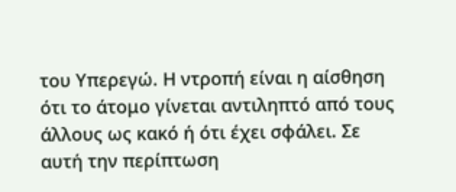του Υπερεγώ. Η ντροπή είναι η αίσθηση ότι το άτομο γίνεται αντιληπτό από τους άλλους ως κακό ή ότι έχει σφάλει. Σε αυτή την περίπτωση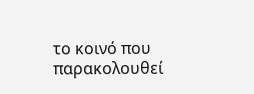το κοινό που παρακολουθεί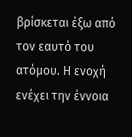βρίσκεται έξω από τον εαυτό του ατόμου. Η ενοχή ενέχει την έννοια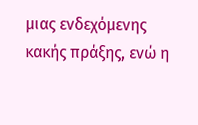μιας ενδεχόμενης κακής πράξης, ενώ η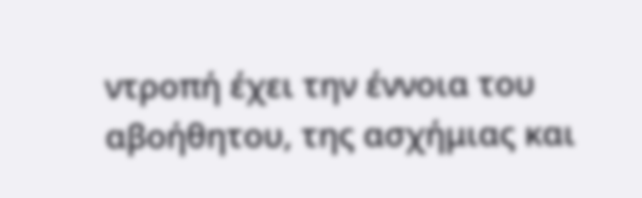ντροπή έχει την έννοια του αβοήθητου, της ασχήμιας και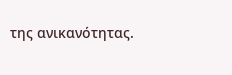της ανικανότητας.